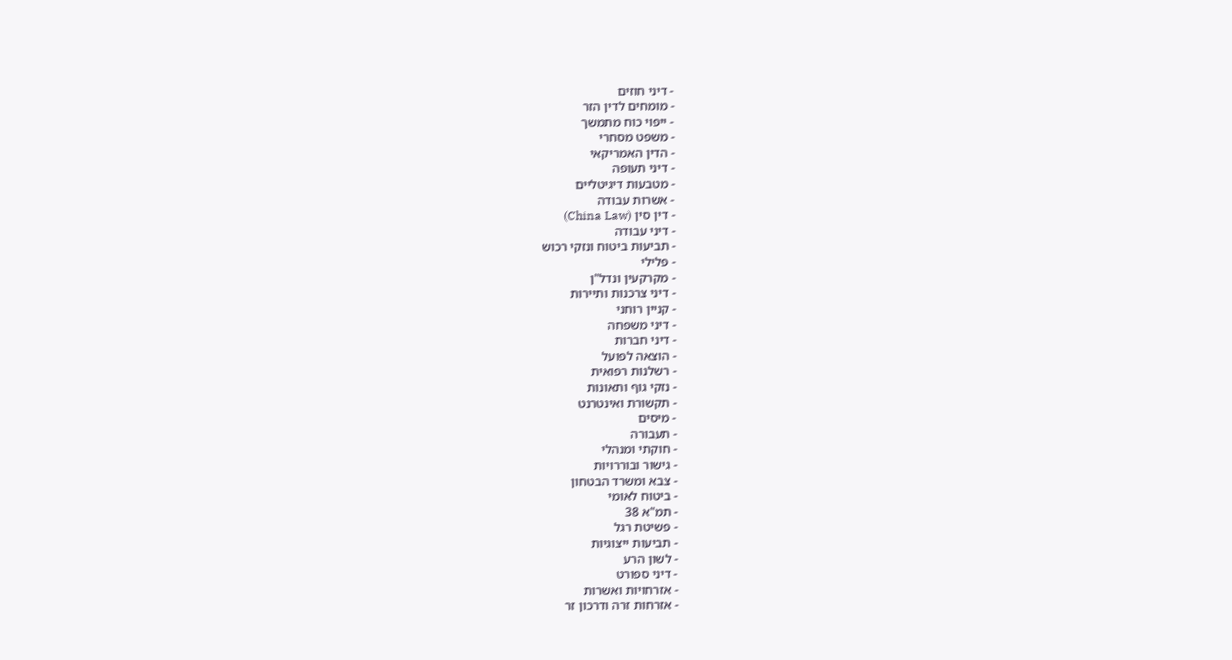- דיני חוזים
- מומחים לדין הזר
- ייפוי כוח מתמשך
- משפט מסחרי
- הדין האמריקאי
- דיני תעופה
- מטבעות דיגיטליים
- אשרות עבודה
- דין סין (China Law)
- דיני עבודה
- תביעות ביטוח ונזקי רכוש
- פלילי
- מקרקעין ונדל"ן
- דיני צרכנות ותיירות
- קניין רוחני
- דיני משפחה
- דיני חברות
- הוצאה לפועל
- רשלנות רפואית
- נזקי גוף ותאונות
- תקשורת ואינטרנט
- מיסים
- תעבורה
- חוקתי ומנהלי
- גישור ובוררויות
- צבא ומשרד הבטחון
- ביטוח לאומי
- תמ"א 38
- פשיטת רגל
- תביעות ייצוגיות
- לשון הרע
- דיני ספורט
- אזרחויות ואשרות
- אזרחות זרה ודרכון זר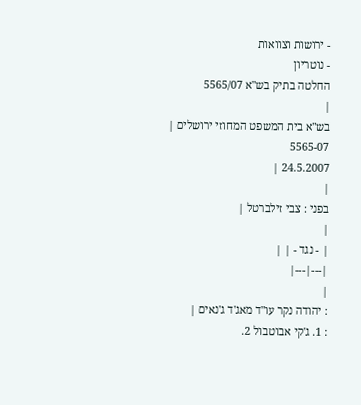- ירושות וצוואות
- נוטריון
החלטה בתיק בש"א 5565/07
|
בש"א בית המשפט המחוזי ירושלים |
5565-07
24.5.2007 |
|
בפני : צבי זילברטל |
|
| - נגד - | |
|---|---|
|
: יהודה נקר עו"ד מאג'ד ג'נאים |
: 1. ג'קי אבוטבול 2.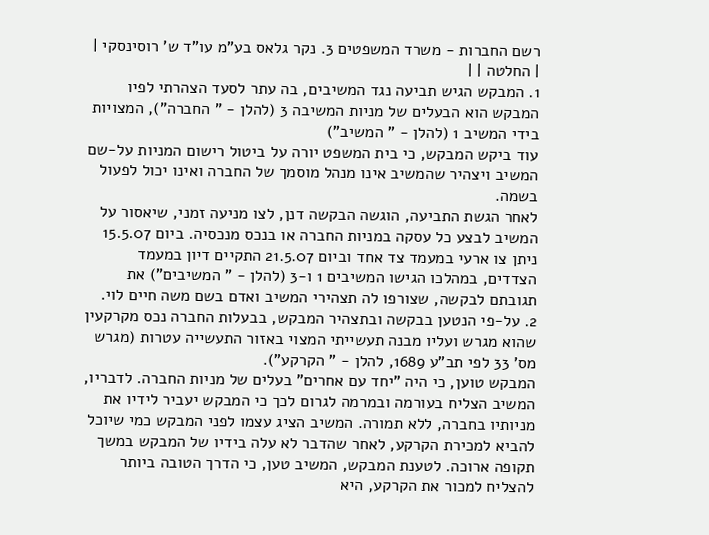רשם החברות - משרד המשפטים 3. נקר גלאס בע"מ עו"ד ש' רוסינסקי |
| החלטה | |
1. המבקש הגיש תביעה נגד המשיבים, בה עתר לסעד הצהרתי לפיו המבקש הוא הבעלים של מניות המשיבה 3 (להלן - " החברה"), המצויות בידי המשיב 1 (להלן - " המשיב")
עוד ביקש המבקש, כי בית המשפט יורה על ביטול רישום המניות על-שם המשיב ויצהיר שהמשיב אינו מנהל מוסמך של החברה ואינו יכול לפעול בשמה.
לאחר הגשת התביעה, הוגשה הבקשה דנן, לצו מניעה זמני, שיאסור על המשיב לבצע כל עסקה במניות החברה או בנכס מנכסיה. ביום 15.5.07 ניתן צו ארעי במעמד צד אחד וביום 21.5.07 התקיים דיון במעמד הצדדים, במהלכו הגישו המשיבים 1 ו-3 (להלן - " המשיבים") את תגובתם לבקשה, שצורפו לה תצהירי המשיב ואדם בשם משה חיים לוי.
2. על-פי הנטען בבקשה ובתצהיר המבקש, בבעלות החברה נכס מקרקעין שהוא מגרש ועליו מבנה תעשייתי המצוי באזור התעשייה עטרות (מגרש מס' 33 לפי תב"ע 1689, להלן - " הקרקע").
המבקש טוען, כי היה "יחד עם אחרים" בעלים של מניות החברה. לדבריו, המשיב הצליח בעורמה ובמרמה לגרום לכך כי המבקש יעביר לידיו את מניותיו בחברה, ללא תמורה. המשיב הציג עצמו לפני המבקש כמי שיוכל להביא למכירת הקרקע, לאחר שהדבר לא עלה בידיו של המבקש במשך תקופה ארוכה. לטענת המבקש, המשיב טען, כי הדרך הטובה ביותר להצליח למכור את הקרקע, היא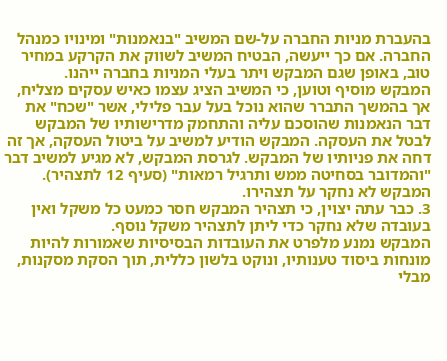בהעברת מניות החברה על-שם המשיב "בנאמנות" ומינויו כמנהל החברה. אם כך ייעשה, הבטיח המשיב לשווק את הקרקע במחיר טוב, באופן שגם המבקש ויתר בעלי המניות בחברה ייהנו.
המבקש מוסיף וטוען, כי המשיב הציג עצמו כאיש עסקים מצליח, אך בהמשך התברר שהוא נוכל בעל עבר פלילי, אשר "שכח" את דבר הנאמנות שהוסכם עליה והתחמק מדרישותיו של המבקש לבטל את העסקה. המבקש הודיע למשיב על ביטול העסקה, אך זה דחה את פניותיו של המבקש. לגרסת המבקש, לא מגיע למשיב דבר "והמדובר בסחיטה ממש ותרגיל רמאות" (סעיף 12 לתצהיר). המבקש לא נחקר על תצהירו.
3. כבר עתה יצוין, כי תצהיר המבקש חסר כמעט כל משקל ואין בעובדה שלא נחקר כדי ליתן לתצהיר משקל נוסף.
המבקש נמנע מלפרט את העובדות הבסיסיות שאמורות להיות מונחות ביסוד טענותיו, ונוקט בלשון כללית, תוך הסקת מסקנות, מבלי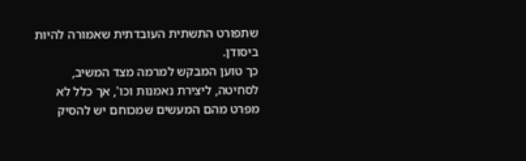שתפורט התשתית העובדתית שאמורה להיות ביסודן.
כך טוען המבקש למרמה מצד המשיב, לסחיטה, ליצירת נאמנות וכו', אך כלל לא מפרט מהם המעשים שמכוחם יש להסיק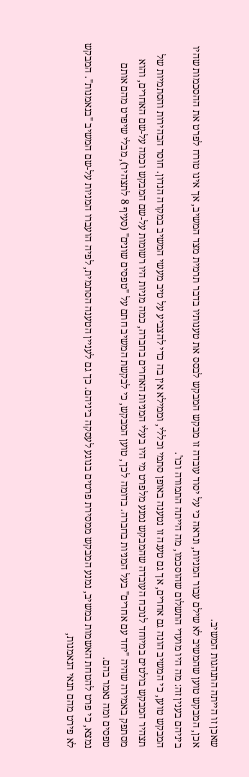שאכן זו הייתה התנהגות המשיב.
אכן, המבקש טוען שהמשיב לא שילם עבור המניות, ונראה כי על יסוד עובדה זו מבקש המבקש לבסס את טענותיו בדבר תרמית מצד המשיב, אך אינו טורח לפרט את ההסכמות שהיו ביניהם בענין זה: מה היו מועדי התשלום שהוסכמו, מה הייתה התמורה וכו'.
המבקש טוען, כי המשיב הונה גם אחרים, אך גם טענה זו נטענה באופן סתמי וכללי, וממילא אין בה כדי להצביע על טיב מעשי המשיב במקרה הנדון. חוסר הבהירות והסתמיות של תצהיר המבקש בולטים במיוחד לנוכח העובדה שהמבקש נמנע מלפרט מי היו בעלי המניות האחרים בחברה, כמה מניות היו רשומות על-שם המבקש וכמה על-שם האחרים, והוא מסתפק באמירה שהיה "יחד עם אחרים" בעל המניות בחברה. בדומה לכך, טוען המבקש, כי לבקשת המשיב חתם על "טפסים שונים" (סעיף 8 לתצהיר), מבלי שיפרט מהם אותם טפסים ומה נאמר בהם.
נמצא, כי פרט להטחת האשמות במשיב, נמנע המבקש ממסירת פרטים בנוגע לעסקה ביניהם. כך גם לעניין הטענה הסתמית, לפיה הועברו המניות על-שם המשיב "בנאמנות". המבקש לא פירט מהם תנאי הנאמנות,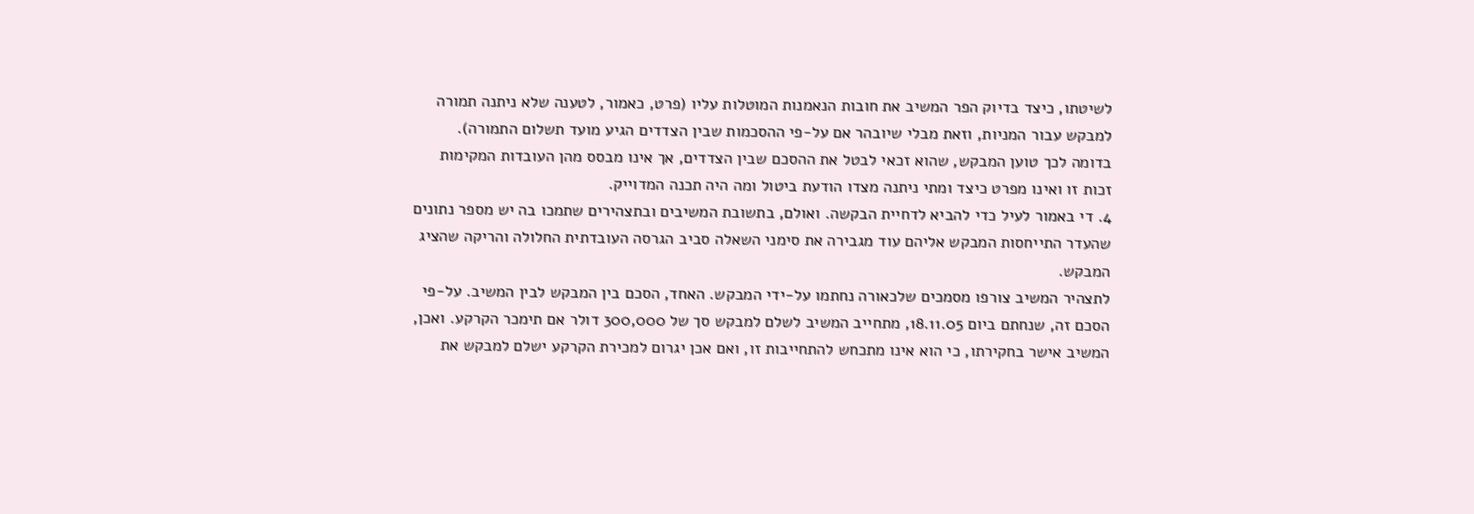לשיטתו, כיצד בדיוק הפר המשיב את חובות הנאמנות המוטלות עליו (פרט, כאמור, לטענה שלא ניתנה תמורה למבקש עבור המניות, וזאת מבלי שיובהר אם על-פי ההסכמות שבין הצדדים הגיע מועד תשלום התמורה).
בדומה לכך טוען המבקש, שהוא זכאי לבטל את ההסכם שבין הצדדים, אך אינו מבסס מהן העובדות המקימות זכות זו ואינו מפרט כיצד ומתי ניתנה מצדו הודעת ביטול ומה היה תכנה המדוייק.
4. די באמור לעיל כדי להביא לדחיית הבקשה. ואולם, בתשובת המשיבים ובתצהירים שתמכו בה יש מספר נתונים שהעדר התייחסות המבקש אליהם עוד מגבירה את סימני השאלה סביב הגרסה העובדתית החלולה והריקה שהציג המבקש.
לתצהיר המשיב צורפו מסמכים שלכאורה נחתמו על-ידי המבקש. האחד, הסכם בין המבקש לבין המשיב. על-פי הסכם זה, שנחתם ביום 18.11.05, מתחייב המשיב לשלם למבקש סך של 300,000 דולר אם תימכר הקרקע. ואכן, המשיב אישר בחקירתו, כי הוא אינו מתכחש להתחייבות זו, ואם אכן יגרום למכירת הקרקע ישלם למבקש את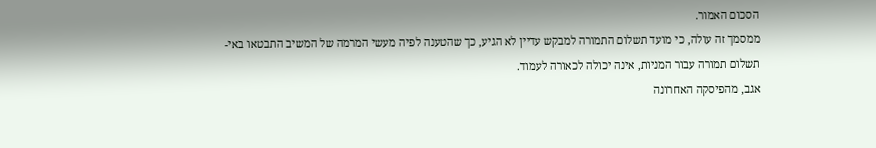הסכום האמור.
ממסמך זה עולה, כי מועד תשלום התמורה למבקש עדיין לא הגיע, כך שהטענה לפיה מעשי המרמה של המשיב התבטאו באי-תשלום תמורה עבור המניות, אינה יכולה לכאורה לעמוד.
אגב, מהפיסקה האחרונה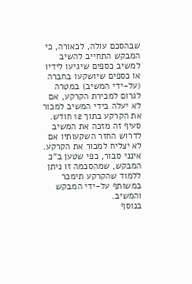שבהסכם עולה, לכאורה, כי המבקש התחייב להשיב למשיב כספים שיגיעו לידיו או כספים שיושקעו בחברה (על-ידי המשיב) במטרה לגרום למכירת הקרקע, אם לא יעלה בידי המשיב למכור את הקרקע בתוך 12 חודש. סעיף זה מזכה את המשיב לדרוש החזר השקעותיו אם לא יצליח למכור את הקרקע. אינני סבור, כפי שטען ב"כ המבקש, שמהסכמה זו ניתן ללמוד שהקרקע תימכר במשותף על-ידי המבקש והמשיב.
בנוסף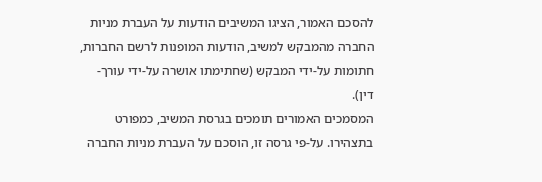להסכם האמור, הציגו המשיבים הודעות על העברת מניות החברה מהמבקש למשיב, הודעות המופנות לרשם החברות, חתומות על-ידי המבקש (שחתימתו אושרה על-ידי עורך-דין).
המסמכים האמורים תומכים בגרסת המשיב, כמפורט בתצהירו. על-פי גרסה זו, הוסכם על העברת מניות החברה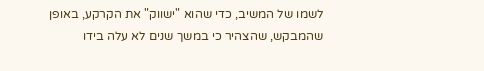לשמו של המשיב, כדי שהוא "ישווק" את הקרקע, באופן שהמבקש, שהצהיר כי במשך שנים לא עלה בידו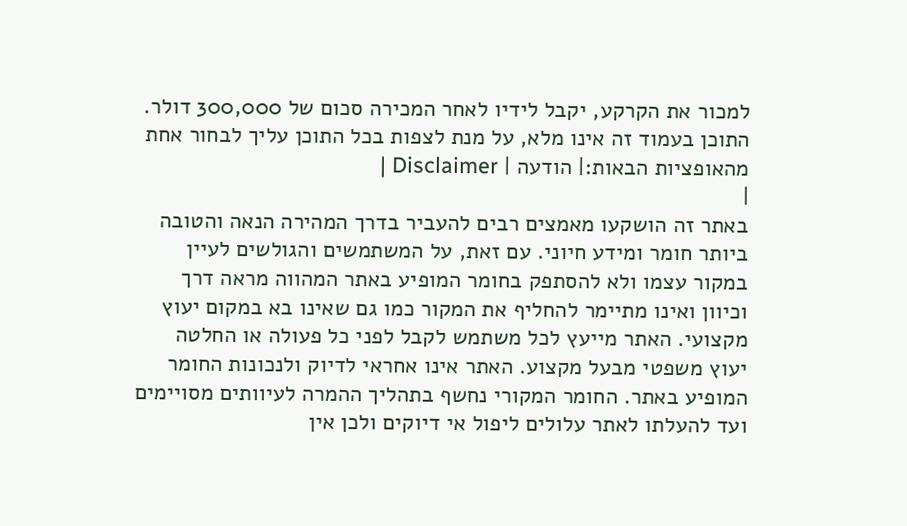למכור את הקרקע, יקבל לידיו לאחר המכירה סכום של 300,000 דולר.
התוכן בעמוד זה אינו מלא, על מנת לצפות בכל התוכן עליך לבחור אחת מהאופציות הבאות:| הודעה | Disclaimer |
|
באתר זה הושקעו מאמצים רבים להעביר בדרך המהירה הנאה והטובה ביותר חומר ומידע חיוני. עם זאת, על המשתמשים והגולשים לעיין במקור עצמו ולא להסתפק בחומר המופיע באתר המהווה מראה דרך וכיוון ואינו מתיימר להחליף את המקור כמו גם שאינו בא במקום יעוץ מקצועי. האתר מייעץ לכל משתמש לקבל לפני כל פעולה או החלטה יעוץ משפטי מבעל מקצוע. האתר אינו אחראי לדיוק ולנכונות החומר המופיע באתר. החומר המקורי נחשף בתהליך ההמרה לעיוותים מסויימים ועד להעלתו לאתר עלולים ליפול אי דיוקים ולכן אין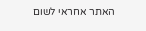האתר אחראי לשום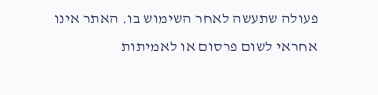פעולה שתעשה לאחר השימוש בו. האתר אינו אחראי לשום פרסום או לאמיתות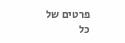פרטים של כל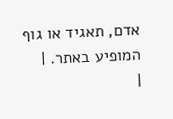אדם, תאגיד או גוף המופיע באתר. |
|